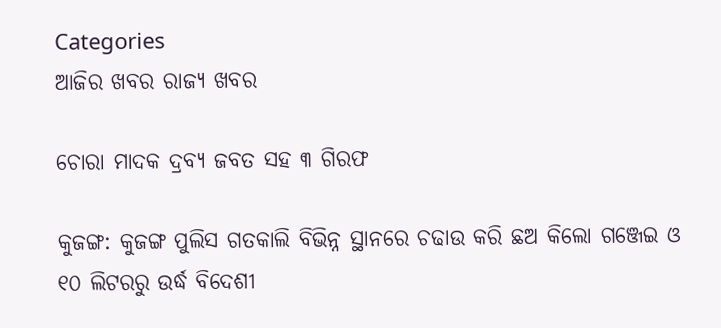Categories
ଆଜିର ଖବର ରାଜ୍ୟ ଖବର

ଚୋରା ମାଦକ ଦ୍ରବ୍ୟ ଜବତ ସହ ୩ ଗିରଫ

କୁଜଙ୍ଗ: କୁଜଙ୍ଗ ପୁଲିସ ଗତକାଲି ବିଭିନ୍ନ ସ୍ଥାନରେ ଚଢାଉ କରି ଛଅ କିଲୋ ଗଞ୍ଜେଇ ଓ ୧୦ ଲିଟରରୁ ଉର୍ଦ୍ଧ ବିଦେଶୀ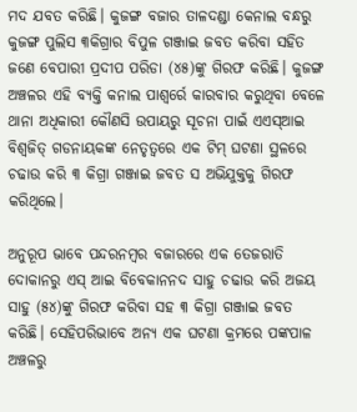ମଦ ଯବତ କରିଛି। କୁଜଙ୍ଗ ବଜାର ତାଳଦଣ୍ଡା କେନାଲ ବନ୍ଧରୁ କୁଜଙ୍ଗ ପୁଲିସ ୩କିଗ୍ରାର ବିପୁଳ ଗଞ୍ଜାଇ ଜବତ କରିବା ସହିତ ଜଣେ ବେପାରୀ ପ୍ରଦୀପ ପରିଡା (୪୫)ଙ୍କୁ ଗିରଫ କରିଛି। କୁଜଙ୍ଗ ଅଞ୍ଚଳର ଏହି ବ୍ୟକ୍ତି କନାଲ ପାଶ୍ୱର୍ରେ କାରବାର କରୁଥିବା ବେଳେ ଥାନା ଅଧିକାରୀ କୌଣସି ଉପାୟରୁ ସୂଚନା ପାଇଁ ଏଏସ୍‌ଆଇ ବିଶ୍ୱଜିତ୍ ଗଡନାୟକଙ୍କ ନେତୃତ୍ୱରେ ଏକ ଟିମ୍ ଘଟଣା ସ୍ଥଳରେ ଚଢାଉ କରି ୩ କିଗ୍ରା ଗଞ୍ଜାଇ ଜବତ ସ ଅଭିଯୁକ୍ତକୁ ଗିରଫ କରିଥିଲେ।

ଅନୁରୂପ ଭାବେ ପନ୍ଦରନମ୍ବର ବଜାରରେ ଏକ ତେଜରାତି ଦୋକାନରୁ ଏସ୍ ଆଇ ବିବେକାନନଦ ସାହୁ ଚଢାଉ କରି ଅଜୟ ସାହୁ (୫୪)ଙ୍କୁ ଗିରଫ କରିବା ସହ ୩ କିଗ୍ରା ଗଞ୍ଜାଇ ଜବତ କରିଛି। ସେହିପରିଭାବେ ଅନ୍ୟ ଏକ ଘଟଣା କ୍ରମରେ ପଙ୍କପାଳ ଅଞ୍ଚଳରୁ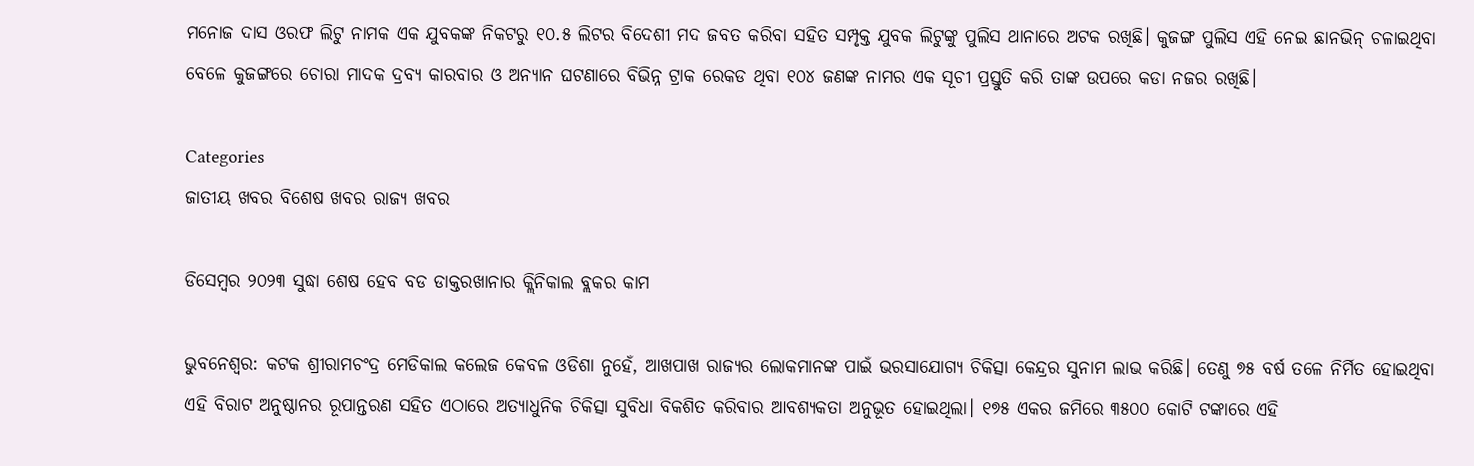ମନୋଜ ଦାସ ଓରଫ ଲିଟୁ ନାମକ ଏକ ଯୁବକଙ୍କ ନିକଟରୁ ୧୦.୫ ଲିଟର ବିଦେଶୀ ମଦ ଜବତ କରିବା ସହିତ ସମ୍ପୃକ୍ତ ଯୁବକ ଲିଟୁଙ୍କୁ ପୁଲିସ ଥାନାରେ ଅଟକ ରଖିଛି। କୁଜଙ୍ଗ ପୁଲିସ ଏହି ନେଇ ଛାନଭିନ୍ ଚଳାଇଥିବା ବେଳେ କୁଜଙ୍ଗରେ ଚୋରା ମାଦକ ଦ୍ରବ୍ୟ କାରବାର ଓ ଅନ୍ୟାନ ଘଟଣାରେ ବିଭିନ୍ନ ଟ୍ରାକ ରେକଡ ଥିବା ୧୦୪ ଜଣଙ୍କ ନାମର ଏକ ସୂଚୀ ପ୍ରସ୍ତୁତି କରି ତାଙ୍କ ଉପରେ କଡା ନଜର ରଖିଛି।

Categories
ଜାତୀୟ ଖବର ବିଶେଷ ଖବର ରାଜ୍ୟ ଖବର

ଡିସେମ୍ବର ୨୦୨୩ ସୁଦ୍ଧା ଶେଷ ହେବ ବଡ ଡାକ୍ତରଖାନାର କ୍ଲିନିକାଲ ବ୍ଲକର କାମ

ଭୁବନେଶ୍ବର: କଟକ ଶ୍ରୀରାମଚଂଦ୍ର ମେଡିକାଲ କଲେଜ କେବଳ ଓଡିଶା ନୁହେଁ, ଆଖପାଖ ରାଜ୍ୟର ଲୋକମାନଙ୍କ ପାଇଁ ଭରସାଯୋଗ୍ୟ ଚିକିତ୍ସା କେନ୍ଦ୍ରର ସୁନାମ ଲାଭ କରିଛି। ତେଣୁ ୭୫ ବର୍ଷ ତଳେ ନିର୍ମିତ ହୋଇଥିବା ଏହି ବିରାଟ ଅନୁଷ୍ଠାନର ରୂପାନ୍ତରଣ ସହିତ ଏଠାରେ ଅତ୍ୟାଧୁନିକ ଚିକିତ୍ସା ସୁବିଧା ବିକଶିତ କରିବାର ଆବଶ୍ୟକତା ଅନୁଭୂତ ହୋଇଥିଲା। ୧୭୫ ଏକର ଜମିରେ ୩୫୦୦ କୋଟି ଟଙ୍କାରେ ଏହି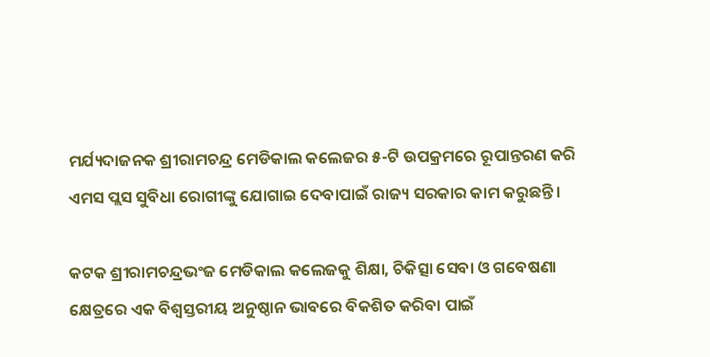ମର୍ଯ୍ୟଦାଜନକ ଶ୍ରୀରାମଚନ୍ଦ୍ର ମେଡିକାଲ କଲେଜର ୫-ଟି ଉପକ୍ରମରେ ରୂପାନ୍ତରଣ କରି ଏମସ ପ୍ଲସ ସୁବିଧା ରୋଗୀଙ୍କୁ ଯୋଗାଇ ଦେବାପାଇଁ ରାଜ୍ୟ ସରକାର କାମ କରୁଛନ୍ତି ।

କଟକ ଶ୍ରୀରାମଚନ୍ଦ୍ରଭଂଜ ମେଡିକାଲ କଲେଜକୁ ଶିକ୍ଷା, ଚିକିତ୍ସା ସେବା ଓ ଗବେଷଣା କ୍ଷେତ୍ରରେ ଏକ ବିଶ୍ବସ୍ତରୀୟ ଅନୁଷ୍ଠାନ ଭାବରେ ବିକଶିତ କରିବା ପାଇଁ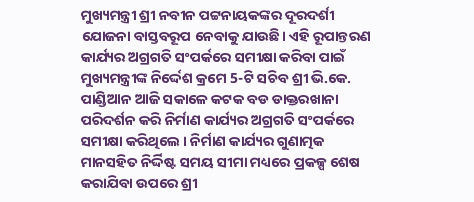ମୁଖ୍ୟମନ୍ତ୍ରୀ ଶ୍ରୀ ନବୀନ ପଟ୍ଟନାୟକଙ୍କର ଦୂରଦର୍ଶୀ ଯୋଜନା ବାସ୍ତବରୂପ ନେବାକୁ ଯାଉଛି। ଏହି ରୂପାନ୍ତରଣ କାର୍ଯ୍ୟର ଅଗ୍ରଗତି ସଂପର୍କରେ ସମୀକ୍ଷା କରିବା ପାଇଁ ମୁଖ୍ୟମନ୍ତ୍ରୀଙ୍କ ନିର୍ଦ୍ଦେଶ କ୍ରମେ 5-ଟି ସଚିବ ଶ୍ରୀ ଭି.କେ. ପାଣ୍ଡିଆନ ଆଜି ସକାଳେ କଟକ ବଡ ଡାକ୍ତରଖାନା ପରିଦର୍ଶନ କରି ନିର୍ମାଣ କାର୍ଯ୍ୟର ଅଗ୍ରଗତି ସଂପର୍କରେ ସମୀକ୍ଷା କରିଥିଲେ । ନିର୍ମାଣ କାର୍ଯ୍ୟର ଗୁଣାତ୍ମକ ମାନସହିତ ନିର୍ଦ୍ଦିଷ୍ଟ ସମୟ ସୀମା ମଧ୍ୟରେ ପ୍ରକଳ୍ପ ଶେଷ କରାଯିବା ଉପରେ ଶ୍ରୀ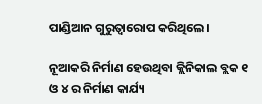ପାଣ୍ଡିଆନ ଗୁରୁତ୍ବାରୋପ କରିଥିଲେ।

ନୂଆକରି ନିର୍ମାଣ ହେଉଥିବା କ୍ଲିନିକାଲ ବ୍ଲକ ୧ ଓ ୪ ର ନିର୍ମାଣ କାର୍ଯ୍ୟ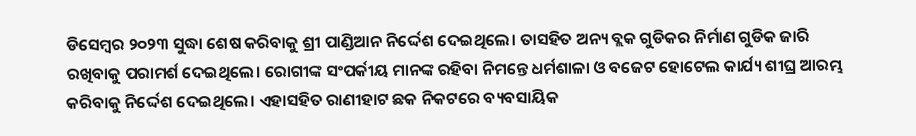ଡିସେମ୍ବର ୨୦୨୩ ସୁଦ୍ଧା ଶେଷ କରିବାକୁ ଶ୍ରୀ ପାଣ୍ଡିଆନ ନିର୍ଦ୍ଦେଶ ଦେଇଥିଲେ। ତାସହିତ ଅନ୍ୟ ବ୍ଲକ ଗୁଡିକର ନିର୍ମାଣ ଗୁଡିକ ଜାରି ରଖିବାକୁ ପରାମର୍ଶ ଦେଇଥିଲେ। ରୋଗୀଙ୍କ ସଂପର୍କୀୟ ମାନଙ୍କ ରହିବା ନିମନ୍ତେ ଧର୍ମଶାଳା ଓ ବଜେଟ ହୋଟେଲ କାର୍ଯ୍ୟ ଶୀଘ୍ର ଆରମ୍ଭ କରିବାକୁ ନିର୍ଦ୍ଦେଶ ଦେଇଥିଲେ। ଏହାସହିତ ରାଣୀହାଟ ଛକ ନିକଟରେ ବ୍ୟବସାୟିକ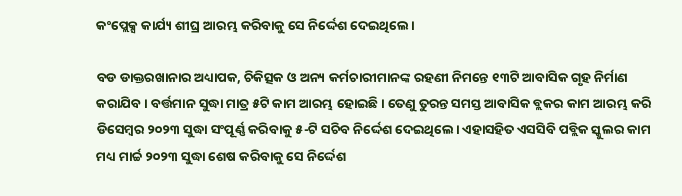କଂପ୍ଲେକ୍ସ କାର୍ଯ୍ୟ ଶୀଘ୍ର ଆରମ୍ଭ କରିବାକୁ ସେ ନିର୍ଦ୍ଦେଶ ଦେଇଥିଲେ।

ବଡ ଡାକ୍ତରଖାନାର ଅଧ୍ୟାପକ, ଚିକିତ୍ସକ ଓ ଅନ୍ୟ କର୍ମଚାରୀମାନଙ୍କ ରହଣୀ ନିମନ୍ତେ ୧୩ଟି ଆବାସିକ ଗୃହ ନିର୍ମାଣ କରାଯିବ। ବର୍ତ୍ତମାନ ସୁଦ୍ଧା ମାତ୍ର ୫ଟି କାମ ଆରମ୍ଭ ହୋଇଛି। ତେଣୁ ତୁରନ୍ତ ସମସ୍ତ ଆବାସିକ ବ୍ଲକର କାମ ଆରମ୍ଭ କରି ଡିସେମ୍ବର ୨୦୨୩ ସୁଦ୍ଧା ସଂପୂର୍ଣ୍ଣ କରିବାକୁ ୫-ଟି ସଚିବ ନିର୍ଦ୍ଦେଶ ଦେଇଥିଲେ। ଏହାସହିତ ଏସସିବି ପବ୍ଲିକ ସ୍କୁଲର କାମ ମଧ୍ୟ ମାର୍ଚ୍ଚ ୨୦୨୩ ସୁଦ୍ଧା ଶେଷ କରିବାକୁ ସେ ନିର୍ଦ୍ଦେଶ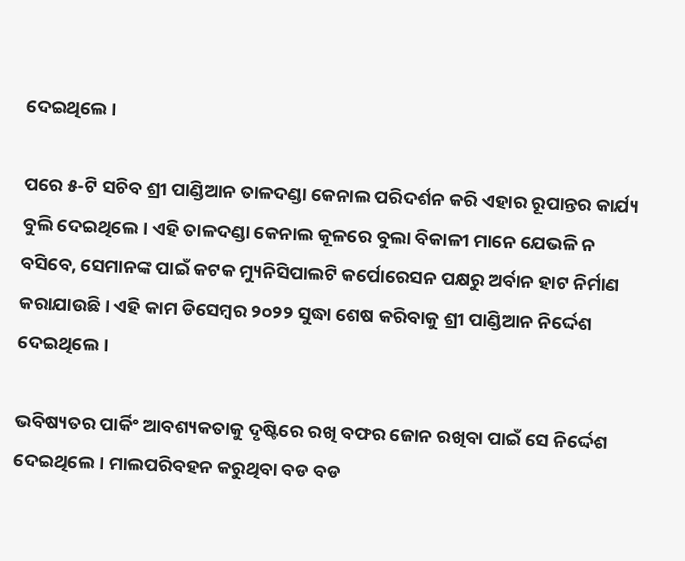ଦେଇଥିଲେ ।

ପରେ ୫-ଟି ସଚିବ ଶ୍ରୀ ପାଣ୍ଡିଆନ ତାଳଦଣ୍ଡା କେନାଲ ପରିଦର୍ଶନ କରି ଏହାର ରୂପାନ୍ତର କାର୍ଯ୍ୟ ବୁଲି ଦେଇଥିଲେ। ଏହି ତାଳଦଣ୍ଡା କେନାଲ କୂଳରେ ବୁଲା ବିକାଳୀ ମାନେ ଯେଭଳି ନ ବସିବେ, ସେମାନଙ୍କ ପାଇଁ କଟକ ମ୍ୟୁନିସିପାଲଟି କର୍ପୋରେସନ ପକ୍ଷରୁ ଅର୍ବାନ ହାଟ ନିର୍ମାଣ କରାଯାଉଛି। ଏହି କାମ ଡିସେମ୍ବର ୨୦୨୨ ସୁଦ୍ଧା ଶେଷ କରିବାକୁ ଶ୍ରୀ ପାଣ୍ଡିଆନ ନିର୍ଦ୍ଦେଶ ଦେଇଥିଲେ।

ଭବିଷ୍ୟତର ପାର୍କିଂ ଆବଶ୍ୟକତାକୁ ଦୃଷ୍ଟିରେ ରଖି ବଫର ଜୋନ ରଖିବା ପାଇଁ ସେ ନିର୍ଦ୍ଦେଶ ଦେଇଥିଲେ। ମାଲପରିବହନ କରୁଥିବା ବଡ ବଡ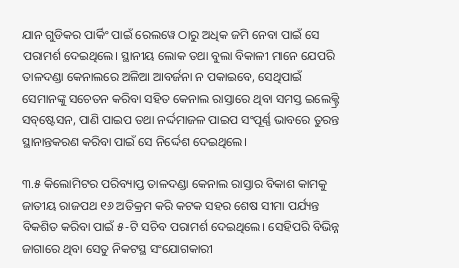ଯାନ ଗୁଡିକର ପାର୍କିଂ ପାଇଁ ରେଲୱେ ଠାରୁ ଅଧିକ ଜମି ନେବା ପାଇଁ ସେ ପରାମର୍ଶ ଦେଇଥିଲେ। ସ୍ଥାନୀୟ ଲୋକ ତଥା ବୁଲା ବିକାଳୀ ମାନେ ଯେପରି ତାଳଦଣ୍ଡା କେନାଲରେ ଅଳିଆ ଆବର୍ଜନା ନ ପକାଇବେ, ସେଥିପାଇଁ ସେମାନଙ୍କୁ ସଚେତନ କରିବା ସହିତ କେନାଲ ରାସ୍ତାରେ ଥିବା ସମସ୍ତ ଇଲେକ୍ଟ୍ରି ସବ୍‌ଷ୍ଟେସନ, ପାଣି ପାଇପ ତଥା ନର୍ଦ୍ଦମାଜଳ ପାଇପ ସଂପୂର୍ଣ୍ଣ ଭାବରେ ତୁରନ୍ତ ସ୍ଥାନାନ୍ତକରଣ କରିବା ପାଇଁ ସେ ନିର୍ଦ୍ଦେଶ ଦେଇଥିଲେ।

୩.୫ କିଲୋମିଟର ପରିବ୍ୟାପ୍ତ ତାଳଦଣ୍ଡା କେନାଲ ରାସ୍ତାର ବିକାଶ କାମକୁ ଜାତୀୟ ରାଜପଥ ୧୬ ଅତିକ୍ରମ କରି କଟକ ସହର ଶେଷ ସୀମା ପର୍ଯ୍ୟନ୍ତ ବିକଶିତ କରିବା ପାଇଁ ୫-ଟି ସଚିବ ପରାମର୍ଶ ଦେଇଥିଲେ। ସେହିପରି ବିଭିନ୍ନ ଜାଗାରେ ଥିବା ସେତୁ ନିକଟସ୍ଥ ସଂଯୋଗକାରୀ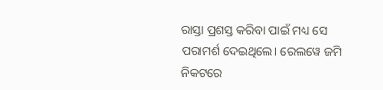ରାସ୍ତା ପ୍ରଶସ୍ତ କରିବା ପାଇଁ ମଧ୍ୟ ସେ ପରାମର୍ଶ ଦେଇଥିଲେ। ରେଲୱେ ଜମି ନିକଟରେ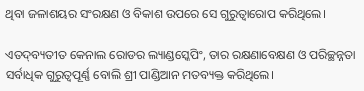ଥିବା ଜଳାଶୟର ସଂରକ୍ଷଣ ଓ ବିକାଶ ଉପରେ ସେ ଗୁରୁତ୍ବାରୋପ କରିଥିଲେ।

ଏତଦ୍‌ବ୍ୟତୀତ କେନାଲ ରୋଡର ଲ୍ୟାଣ୍ଡସ୍କେପିଂ, ତାର ରକ୍ଷଣାବେକ୍ଷଣ ଓ ପରିଚ୍ଛନ୍ନତା ସର୍ବାଧିକ ଗୁରୁତ୍ବପୂର୍ଣ୍ଣ ବୋଲି ଶ୍ରୀ ପାଣ୍ଡିଆନ ମତବ୍ୟକ୍ତ କରିଥିଲେ।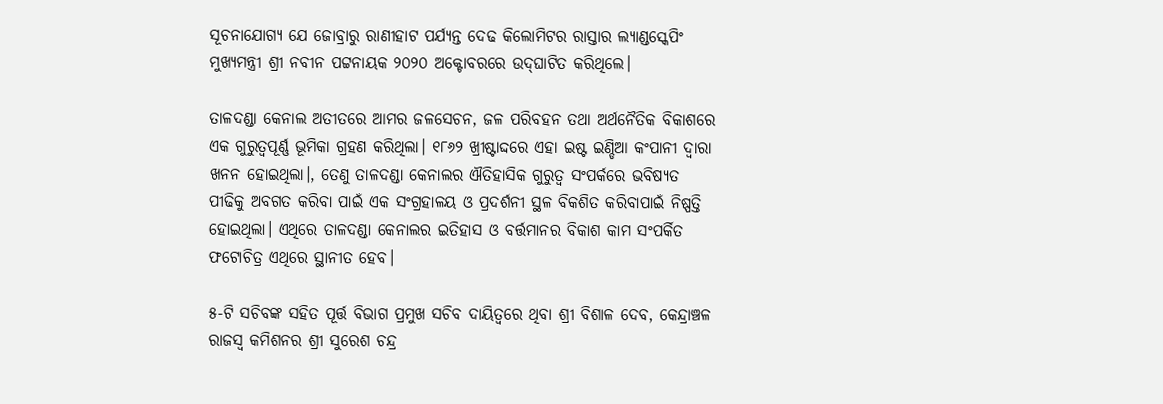ସୂଚନାଯୋଗ୍ୟ ଯେ ଜୋବ୍ରାରୁ ରାଣୀହାଟ ପର୍ଯ୍ୟନ୍ତ ଦେଢ କିଲୋମିଟର ରାସ୍ତାର ଲ୍ୟାଣ୍ଡସ୍କେପିଂ ମୁଖ୍ୟମନ୍ତ୍ରୀ ଶ୍ରୀ ନବୀନ ପଟ୍ଟନାୟକ ୨୦୨୦ ଅକ୍ଟୋବରରେ ଉଦ୍‌ଘାଟିତ କରିଥିଲେ।

ତାଳଦଣ୍ଡା କେନାଲ ଅତୀତରେ ଆମର ଜଳସେଚନ, ଜଳ ପରିବହନ ତଥା ଅର୍ଥନୈତିକ ବିକାଶରେ ଏକ ଗୁରୁତ୍ବପୂର୍ଣ୍ଣ ଭୂମିକା ଗ୍ରହଣ କରିଥିଲା। ୧୮୬୨ ଖ୍ରୀଷ୍ଟାଦ୍ଦରେ ଏହା ଇଷ୍ଟ ଇଣ୍ଡିଆ କଂପାନୀ ଦ୍ବାରା ଖନନ ହୋଇଥିଲା।, ତେଣୁ ତାଳଦଣ୍ଡା କେନାଲର ଐତିହାସିକ ଗୁରୁତ୍ବ ସଂପର୍କରେ ଭବିଷ୍ୟତ ପୀଢିକୁ ଅବଗତ କରିବା ପାଇଁ ଏକ ସଂଗ୍ରହାଳୟ ଓ ପ୍ରଦର୍ଶନୀ ସ୍ଥଳ ବିକଶିତ କରିବାପାଇଁ ନିଷ୍ପତ୍ତି ହୋଇଥିଲା। ଏଥିରେ ତାଳଦଣ୍ଡା କେନାଲର ଇତିହାସ ଓ ବର୍ତ୍ତମାନର ବିକାଶ କାମ ସଂପର୍କିତ ଫଟୋଚିତ୍ର ଏଥିରେ ସ୍ଥାନୀତ ହେବ।

୫-ଟି ସଚିବଙ୍କ ସହିତ ପୂର୍ତ୍ତ ବିଭାଗ ପ୍ରମୁଖ ସଚିବ ଦାୟିତ୍ବରେ ଥିବା ଶ୍ରୀ ବିଶାଳ ଦେବ, କେନ୍ଦ୍ରାଞ୍ଚଳ ରାଜସ୍ବ କମିଶନର ଶ୍ରୀ ସୁରେଶ ଚନ୍ଦ୍ର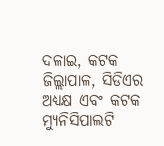ଦଳାଇ, କଟକ ଜିଲ୍ଲାପାଳ, ସିଡିଏର ଅଧ୍ୟକ୍ଷ ଏବଂ କଟକ ମ୍ୟୁନିସିପାଲଟି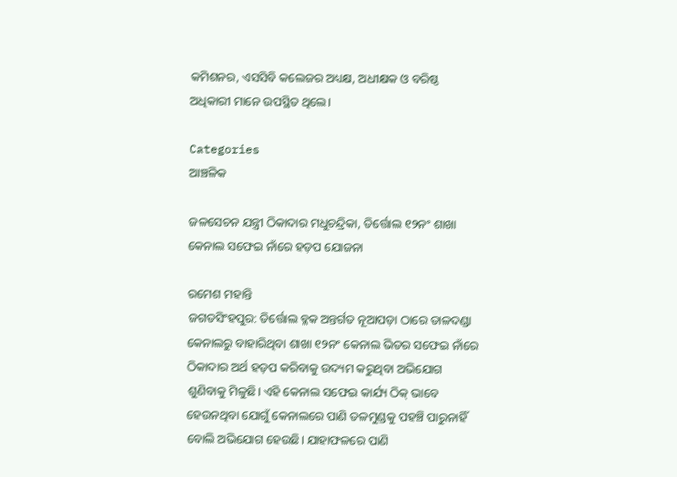କମିଶନର, ଏସସିବି କଲେଜର ଅଧ୍ୟକ୍ଷ, ଅଧୀକ୍ଷକ ଓ ବରିଷ୍ଠ ଅଧିକାରୀ ମାନେ ଉପସ୍ଥିତ ଥିଲେ।

Categories
ଆଞ୍ଚଳିକ

ଜଳସେଚନ ଯନ୍ତ୍ରୀ ଠିକାଦାର ମଧୁଚନ୍ଦ୍ରିକା, ତିର୍ତ୍ତୋଲ ୧୨ନଂ ଶାଖା କେନାଲ ସଫେଇ ନାଁରେ ହଡ଼ପ ଯୋଜନା

ରମେଶ ମହାନ୍ତି
ଜଗତସିଂହପୁର: ତିର୍ତ୍ତୋଲ ବ୍ଳକ ଅନ୍ତର୍ଗତ ନୂଆପଡ଼ା ଠାରେ ତାଳଦଣ୍ଡା କେନାଲରୁ ବାହାରିଥିବା ଶାଖା ୧୨ନଂ କେନାଲ ଭିତର ସଫେଇ ନାଁରେ ଠିକାଦାର ଅର୍ଥ ହଡ଼ପ କରିବାକୁ ଉଦ୍ୟମ କରୁଥିବା ଅଭିଯୋଗ ଶୁଣିବାକୁ ମିଳୁଛି। ଏହି କେନାଲ ସଫେଇ କାର୍ଯ୍ୟ ଠିକ୍ ଭାବେ ହେଉନଥିବା ଯୋଗୁଁ କେନାଲରେ ପାଣି ତଳମୁଣ୍ଡକୁ ପହଞ୍ଚି ପାରୁନାହିଁ ବୋଲି ଅଭିଯୋଗ ହେଉଛି। ଯାହାଫଳରେ ପାଣି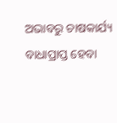ଅଭାବରୁ ଚାଷକାର୍ଯ୍ୟ ବାଧାପ୍ରାପ୍ତ ହେବା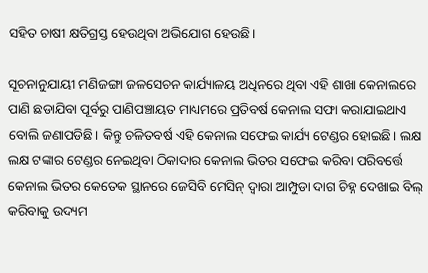ସହିତ ଚାଷୀ କ୍ଷତିଗ୍ରସ୍ତ ହେଉଥିବା ଅଭିଯୋଗ ହେଉଛି।

ସୂଚନାନୁଯାୟୀ ମଣିଜଙ୍ଗା ଜଳସେଚନ କାର୍ଯ୍ୟାଳୟ ଅଧିନରେ ଥିବା ଏହି ଶାଖା କେନାଲରେ ପାଣି ଛଡାଯିବା ପୂର୍ବରୁ ପାଣିପଞ୍ଚାୟତ ମାଧ୍ୟମରେ ପ୍ରତିବର୍ଷ କେନାଲ ସଫା କରାଯାଇଥାଏ ବୋଲି ଜଣାପଡିଛି। କିନ୍ତୁ ଚଳିତବର୍ଷ ଏହି କେନାଲ ସଫେଇ କାର୍ଯ୍ୟ ଟେଣ୍ଡର ହୋଇଛି। ଲକ୍ଷ ଲକ୍ଷ ଟଙ୍କାର ଟେଣ୍ଡର ନେଇଥିବା ଠିକାଦାର କେନାଲ ଭିତର ସଫେଇ କରିବା ପରିବର୍ତ୍ତେ କେନାଲ ଭିତର କେତେକ ସ୍ଥାନରେ ଜେସିବି ମେସିନ୍ ଦ୍ୱାରା ଆମ୍ପୁଡା ଦାଗ ଚିହ୍ନ ଦେଖାଇ ବିଲ୍ କରିବାକୁ ଉଦ୍ୟମ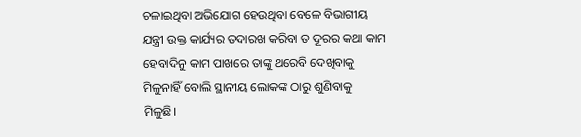ଚଳାଇଥିବା ଅଭିଯୋଗ ହେଉଥିବା ବେଳେ ବିଭାଗୀୟ ଯନ୍ତ୍ରୀ ଉକ୍ତ କାର୍ଯ୍ୟର ତଦାରଖ କରିବା ତ ଦୂରର କଥା କାମ ହେବାଦିନୁ କାମ ପାଖରେ ତାଙ୍କୁ ଥରେବି ଦେଖିବାକୁ ମିଳୁନାହିଁ ବୋଲି ସ୍ଥାନୀୟ ଲୋକଙ୍କ ଠାରୁ ଶୁଣିବାକୁ ମିଳୁଛି।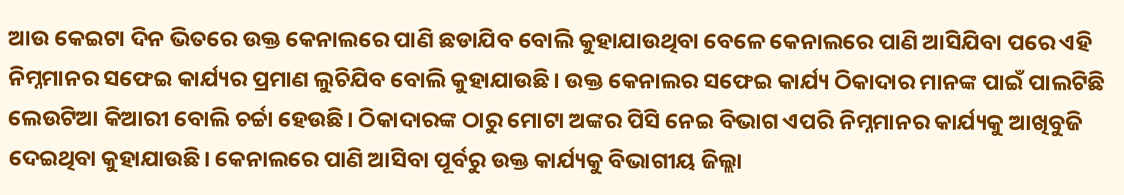ଆଉ କେଇଟା ଦିନ ଭିତରେ ଉକ୍ତ କେନାଲରେ ପାଣି ଛଡାଯିବ ବୋଲି କୁହାଯାଉଥିବା ବେଳେ କେନାଲରେ ପାଣି ଆସିଯିବା ପରେ ଏହି ନିମ୍ନମାନର ସଫେଇ କାର୍ଯ୍ୟର ପ୍ରମାଣ ଲୁଚିଯିବ ବୋଲି କୁହାଯାଉଛି। ଉକ୍ତ କେନାଲର ସଫେଇ କାର୍ଯ୍ୟ ଠିକାଦାର ମାନଙ୍କ ପାଇଁ ପାଲଟିଛି ଲେଉଟିଆ କିଆରୀ ବୋଲି ଚର୍ଚ୍ଚା ହେଉଛି। ଠିକାଦାରଙ୍କ ଠାରୁ ମୋଟା ଅଙ୍କର ପିସି ନେଇ ବିଭାଗ ଏପରି ନିମ୍ନମାନର କାର୍ଯ୍ୟକୁ ଆଖିବୁଜି ଦେଇଥିବା କୁହାଯାଉଛି। କେନାଲରେ ପାଣି ଆସିବା ପୂର୍ବରୁ ଉକ୍ତ କାର୍ଯ୍ୟକୁ ବିଭାଗୀୟ ଜିଲ୍ଲା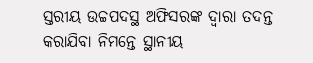ସ୍ତରୀୟ ଉଚ୍ଚପଦସ୍ଥ ଅଫିସରଙ୍କ ଦ୍ୱାରା ତଦନ୍ତ କରାଯିବା ନିମନ୍ତେ ସ୍ଥାନୀୟ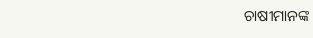ଚାଷୀମାନଙ୍କ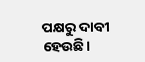ପକ୍ଷରୁ ଦାବୀ ହେଉଛି।